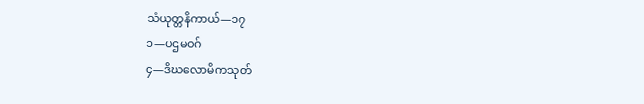သံယုတ္တနိကာယ်—၁၇
၁—ပဌမဝဂ်
၄—ဒိဃလောမိကသုတ်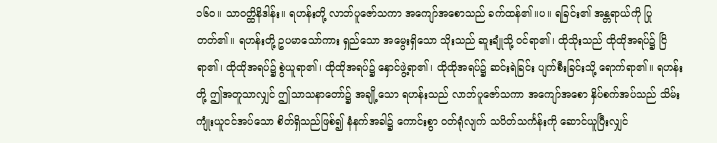၁၆ဝ။ သာဝတ္ထိနိဒါန်း။ ရဟန်းတို့ လာဘ်ပူဇော်သကာ အကျော်အစောသည် ခက်ထန်၏။ပ။ ရခြင်း၏ အန္တရာယ်ကို ပြုတတ်၏။ ရဟန်းတို့ ဥပမာသော်ကား ရှည်သော အမွေးရှိသော သိုးသည် ဆူးချုံသို့ ဝင်ရာ၏၊ ထိုသိုးသည် ထိုထိုအရပ်၌ ငြိရာ၏၊ ထိုထိုအရပ်၌ စွဲယူရာ၏၊ ထိုထိုအရပ်၌ နှောင်ဖွဲ့ရာ၏၊ ထိုထိုအရပ်၌ ဆင်းရဲခြင်း ပျက်စီးခြင်းသို့ ရောက်ရာ၏။ ရဟန်းတို့ ဤအတူသာလျှင် ဤသာသနာတော်၌ အချို့သော ရဟန်းသည် လာဘ်ပူဇော်သကာ အကျော်အစော နှိပ်စက်အပ်သည် သိမ်းကျုံးယူငင်အပ်သော စိတ်ရှိသည်ဖြစ်၍ နံနက်အခါ၌ ကောင်းစွာ ဝတ်ရုံလျက် သပိတ်သင်္ကန်းကို ဆောင်ယူပြီးလျှင်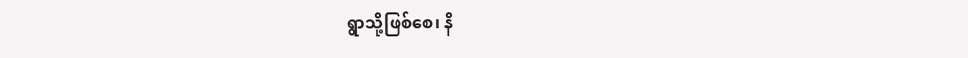ရွာသို့ဖြစ်စေ၊ နိ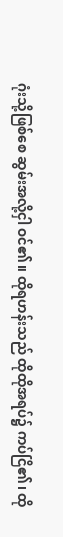ဂုံးသို့ဖြစ်စေ ဆွမ်းအလို့ငှါ ဝင်၏။ ထိုရဟန်းသည် ထိုထိုအရပ်၌ ကပ်ငြိ၏၊ ထို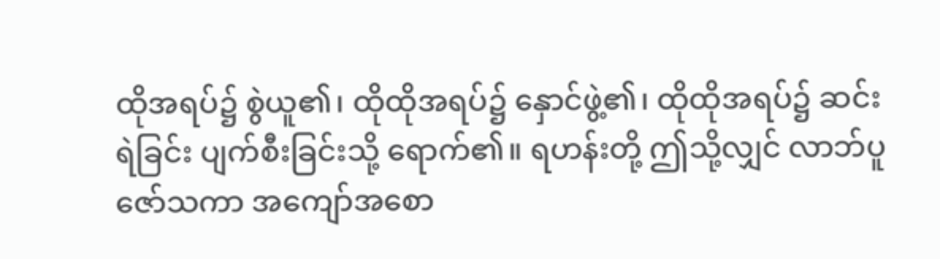ထိုအရပ်၌ စွဲယူ၏၊ ထိုထိုအရပ်၌ နှောင်ဖွဲ့၏၊ ထိုထိုအရပ်၌ ဆင်းရဲခြင်း ပျက်စီးခြင်းသို့ ရောက်၏။ ရဟန်းတို့ ဤသို့လျှင် လာဘ်ပူဇော်သကာ အကျော်အစော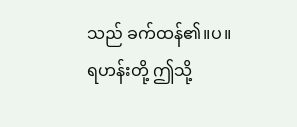သည် ခက်ထန်၏။ပ။ ရဟန်းတို့ ဤသို့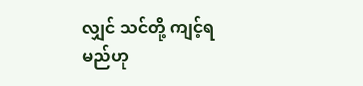လျှင် သင်တို့ ကျင့်ရမည်ဟု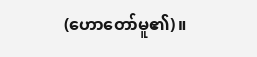(ဟောတော်မူ၏)။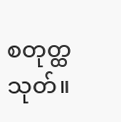စတုတ္ထသုတ်။